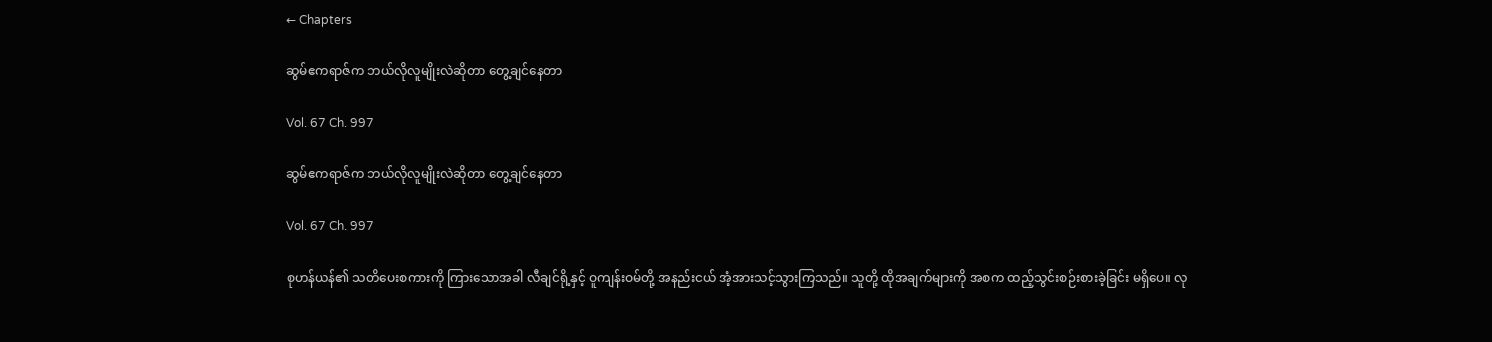← Chapters

ဆွမ်ဧကရာဇ်က ဘယ်လိုလူမျိုးလဲဆိုတာ တွေ့ချင်နေတာ

Vol. 67 Ch. 997

ဆွမ်ဧကရာဇ်က ဘယ်လိုလူမျိုးလဲဆိုတာ တွေ့ချင်နေတာ

Vol. 67 Ch. 997

စုဟန်ယန်၏ သတိပေးစကားကို ကြားသောအခါ လီချင်ရို့နှင့် ဝူကျန်းဝမ်တို့ အနည်းငယ် အံ့အားသင့်သွားကြသည်။ သူတို့ ထိုအချက်များကို အစက ထည့်သွင်းစဉ်းစားခဲ့ခြင်း မရှိပေ။ လု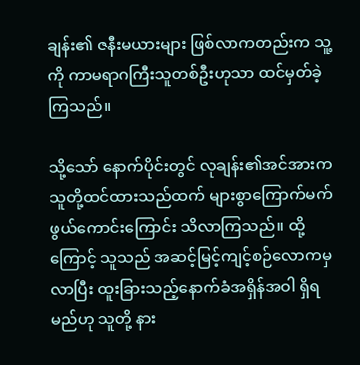ချန်း၏ ဇနီးမယားများ ဖြစ်လာကတည်းက သူ့ကို ကာမရာဂကြီးသူတစ်ဦးဟုသာ ထင်မှတ်ခဲ့ကြသည်။

သို့သော် နောက်ပိုင်းတွင် လုချန်း၏အင်အားက သူတို့ထင်ထားသည်ထက် များစွာကြောက်မက်ဖွယ်ကောင်းကြောင်း သိလာကြသည်။ ထို့ကြောင့် သူသည် အဆင့်မြင့်ကျင့်စဉ်လောကမှလာပြီး ထူးခြားသည့်နောက်ခံအရှိန်အဝါ ရှိရမည်ဟု သူတို့ နား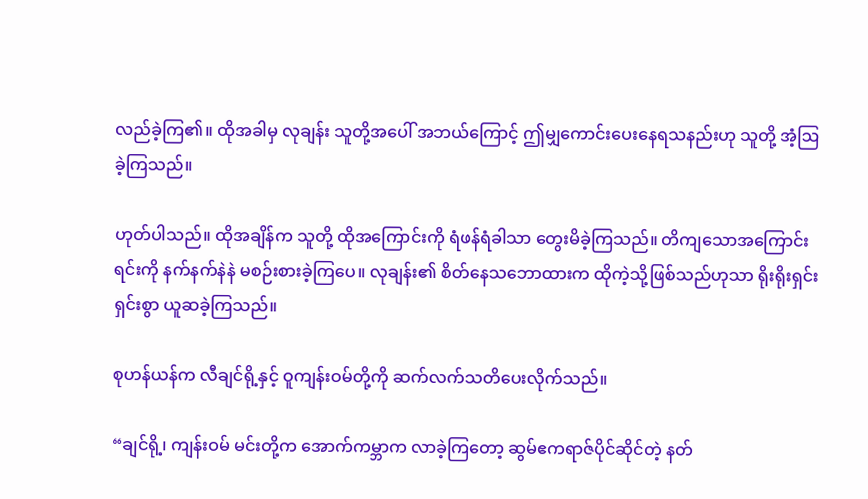လည်ခဲ့ကြ၏။ ထိုအခါမှ လုချန်း သူတို့အပေါ် အဘယ်ကြောင့် ဤမျှကောင်းပေးနေရသနည်းဟု သူတို့ အံ့ဩခဲ့ကြသည်။

ဟုတ်ပါသည်။ ထိုအချိန်က သူတို့ ထိုအကြောင်းကို ရံဖန်ရံခါသာ တွေးမိခဲ့ကြသည်။ တိကျသောအကြောင်းရင်းကို နက်နက်နဲနဲ မစဉ်းစားခဲ့ကြပေ။ လုချန်း၏ စိတ်နေသဘောထားက ထိုကဲ့သို့ဖြစ်သည်ဟုသာ ရိုးရိုးရှင်းရှင်းစွာ ယူဆခဲ့ကြသည်။

စုဟန်ယန်က လီချင်ရို့နှင့် ဝူကျန်းဝမ်တို့ကို ဆက်လက်သတိပေးလိုက်သည်။

“ချင်ရို့၊ ကျန်းဝမ် မင်းတို့က အောက်ကမ္ဘာက လာခဲ့ကြတော့ ဆွမ်ဧကရာဇ်ပိုင်ဆိုင်တဲ့ နတ်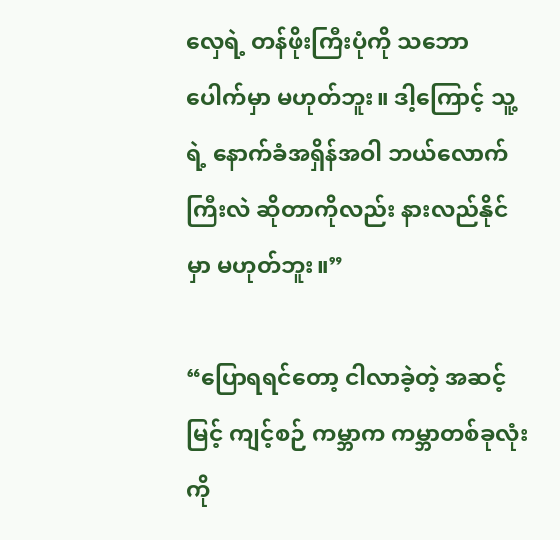လှေရဲ့ တန်ဖိုးကြီးပုံကို သဘောပေါက်မှာ မဟုတ်ဘူး။ ဒါ့ကြောင့် သူ့ရဲ့ နောက်ခံအရှိန်အဝါ ဘယ်လောက်ကြီးလဲ ဆိုတာကိုလည်း နားလည်နိုင်မှာ မဟုတ်ဘူး။”

“ပြောရရင်တော့ ငါလာခဲ့တဲ့ အဆင့်မြင့် ကျင့်စဉ် ကမ္ဘာက ကမ္ဘာတစ်ခုလုံးကို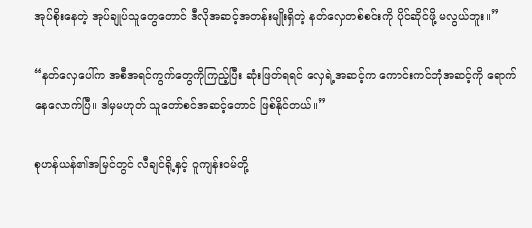အုပ်စိုးနေတဲ့ အုပ်ချုပ်သူတွေတောင် ဒီလိုအဆင့်အတန်းမျိုးရှိတဲ့ နတ်လှေတစ်စင်းကို ပိုင်ဆိုင်ဖို့ မလွယ်ဘူး။”

“နတ်လှေပေါ်က အစီအရင်ကွက်တွေကိုကြည့်ပြီး ဆုံးဖြတ်ရရင် လှေရဲ့အဆင့်က ကောင်းကင်ဘုံအဆင့်ကို ရောက်နေလောက်ပြီ။ ဒါမှမဟုတ် သူတော်စင်အဆင့်တောင် ဖြစ်နိုင်တယ်။”

စုဟန်ယန်၏အမြင်တွင် လီချင်ရို့နှင့် ဝူကျန်းဝမ်တို့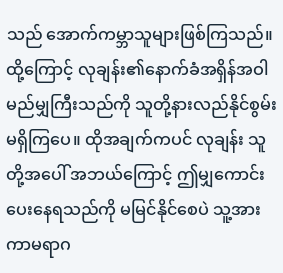သည် အောက်ကမ္ဘာသူများဖြစ်ကြသည်။ ထို့ကြောင့် လုချန်း၏နောက်ခံအရှိန်အဝါ မည်မျှကြီးသည်ကို သူတို့နားလည်နိုင်စွမ်း မရှိကြပေ။ ထိုအချက်ကပင် လုချန်း သူတို့အပေါ် အဘယ်ကြောင့် ဤမျှကောင်းပေးနေရသည်ကို မမြင်နိုင်စေပဲ သူ့အား ကာမရာဂ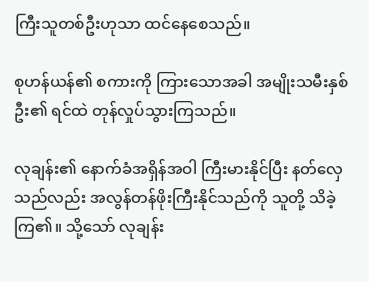ကြီးသူတစ်ဦးဟုသာ ထင်နေစေသည်။

စုဟန်ယန်၏ စကားကို ကြားသောအခါ အမျိုးသမီးနှစ်ဦး၏ ရင်ထဲ တုန်လှုပ်သွားကြသည်။

လုချန်း၏ နောက်ခံအရှိန်အဝါ ကြီးမားနိုင်ပြီး နတ်လှေသည်လည်း အလွန်တန်ဖိုးကြီးနိုင်သည်ကို သူတို့ သိခဲ့ကြ၏။ သို့သော် လုချန်း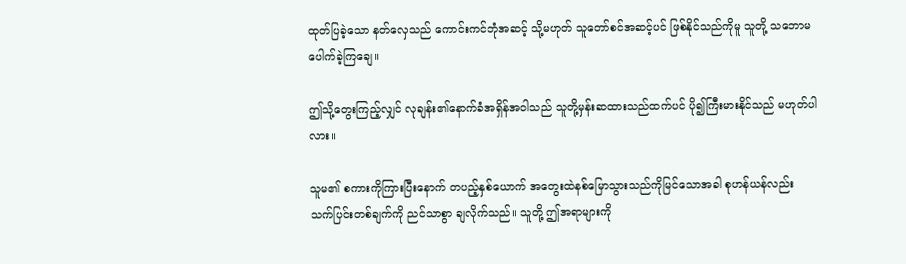ထုတ်ပြခဲ့သော နတ်လှေသည် ကောင်းကင်ဘုံအဆင့် သို့မဟုတ် သူတော်စင်အဆင့်ပင် ဖြစ်နိုင်သည်ကိုမူ သူတို့ သဘောမပေါက်ခဲ့ကြချေ။

ဤသို့တွေးကြည့်လျှင် လုချန်း၏နောက်ခံအရှိန်အဝါသည် သူတို့မှန်းဆထားသည်ထက်ပင် ပို၍ကြီးမားနိုင်သည် မဟုတ်ပါလား။

သူမ၏ စကားကိုကြားပြီးနောက် တပည့်နှစ်ယောက် အတွေးထဲနစ်မြောသွားသည်ကိုမြင်သောအခါ စုဟန်ယန်လည်း သက်ပြင်းတစ်ချက်ကို ညင်သာစွာ ချလိုက်သည်။ သူတို့ ဤအရာများကို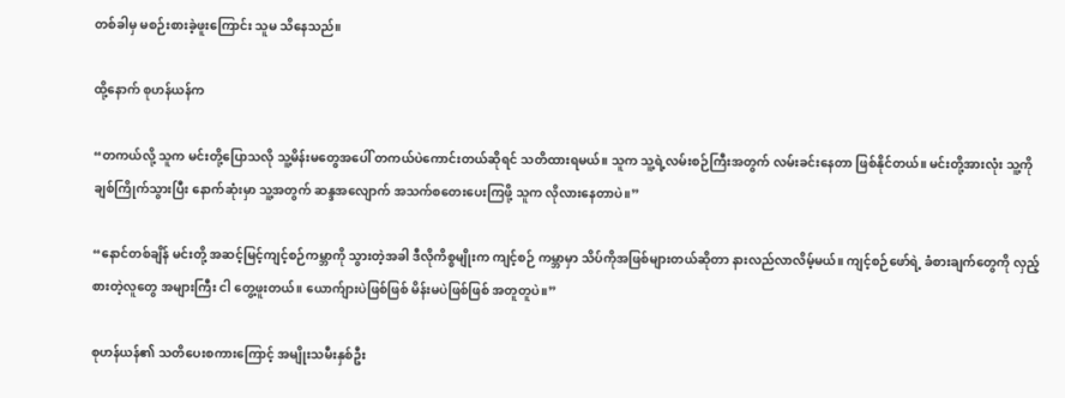တစ်ခါမှ မစဉ်းစားခဲ့ဖူးကြောင်း သူမ သိနေသည်။

ထို့နောက် စုဟန်ယန်က

“တကယ်လို့ သူက မင်းတို့ပြောသလို သူ့မိန်းမတွေအပေါ် တကယ်ပဲကောင်းတယ်ဆိုရင် သတိထားရမယ်။ သူက သူ့ရဲ့လမ်းစဉ်ကြီးအတွက် လမ်းခင်းနေတာ ဖြစ်နိုင်တယ်။ မင်းတို့အားလုံး သူ့ကိုချစ်ကြိုက်သွားပြီး နောက်ဆုံးမှာ သူ့အတွက် ဆန္ဒအလျောက် အသက်စတေးပေးကြဖို့ သူက လိုလားနေတာပဲ။”

“နောင်တစ်ချိန် မင်းတို့ အဆင့်မြင့်ကျင့်စဉ်ကမ္ဘာကို သွားတဲ့အခါ ဒီလိုကိစ္စမျိုးက ကျင့်စဉ် ကမ္ဘာမှာ သိပ်ကိုအဖြစ်များတယ်ဆိုတာ နားလည်လာလိမ့်မယ်။ ကျင့်စဉ်ဖော်ရဲ့ ခံစားချက်တွေကို လှည့်စားတဲ့လူတွေ အများကြီး ငါ တွေ့ဖူးတယ်။ ယောက်ျားပဲဖြစ်ဖြစ် မိန်းမပဲဖြစ်ဖြစ် အတူတူပဲ။”

စုဟန်ယန်၏ သတိပေးစကားကြောင့် အမျိုးသမီးနှစ်ဦး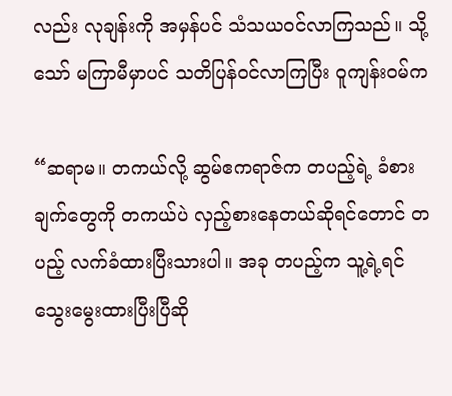လည်း လုချန်းကို အမှန်ပင် သံသယဝင်လာကြသည်။ သို့သော် မကြာမီမှာပင် သတိပြန်ဝင်လာကြပြီး ဝူကျန်းဝမ်က

“ဆရာမ။ တကယ်လို့ ဆွမ်ဧကရာဇ်က တပည့်ရဲ့ ခံစားချက်တွေကို တကယ်ပဲ လှည့်စားနေတယ်ဆိုရင်တောင် တပည့် လက်ခံထားပြီးသားပါ။ အခု တပည့်က သူ့ရဲ့ရင်သွေးမွေးထားပြီးပြီဆို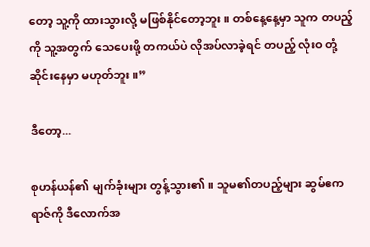တော့ သူ့ကို ထားသွားလို့ မဖြစ်နိုင်တော့ဘူး။ တစ်နေ့နေ့မှာ သူက တပည့်ကို သူ့အတွက် သေပေးဖို့ တကယ်ပဲ လိုအပ်လာခဲ့ရင် တပည့် လုံးဝ တုံ့ဆိုင်းနေမှာ မဟုတ်ဘူး။”

ဒီတော့...

စုဟန်ယန်၏ မျက်ခုံးများ တွန့်သွား၏။ သူမ၏တပည့်များ ဆွမ်ဧကရာဇ်ကို ဒီလောက်အ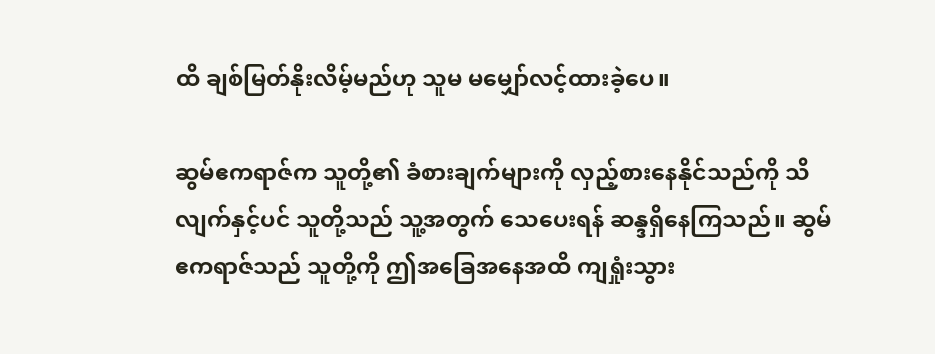ထိ ချစ်မြတ်နိုးလိမ့်မည်ဟု သူမ မမျှော်လင့်ထားခဲ့ပေ။

ဆွမ်ဧကရာဇ်က သူတို့၏ ခံစားချက်များကို လှည့်စားနေနိုင်သည်ကို သိလျက်နှင့်ပင် သူတို့သည် သူ့အတွက် သေပေးရန် ဆန္ဒရှိနေကြသည်။ ဆွမ်ဧကရာဇ်သည် သူတို့ကို ဤအခြေအနေအထိ ကျရှုံးသွား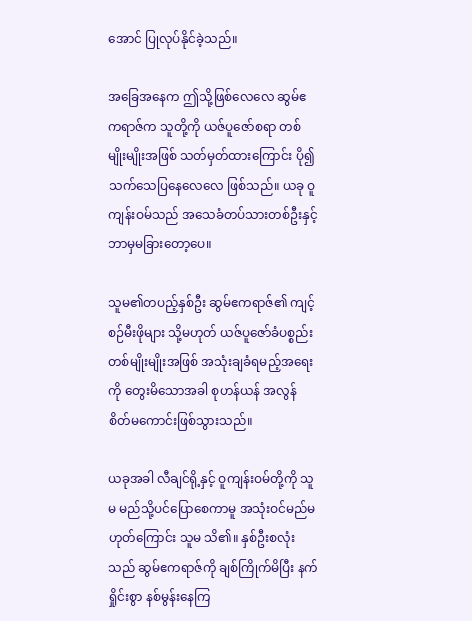အောင် ပြုလုပ်နိုင်ခဲ့သည်။

အခြေအနေက ဤသို့ဖြစ်လေလေ ဆွမ်ဧကရာဇ်က သူတို့ကို ယဇ်ပူဇော်စရာ တစ်မျိုးမျိုးအဖြစ် သတ်မှတ်ထားကြောင်း ပို၍သက်သေပြနေလေလေ ဖြစ်သည်။ ယခု ဝူကျန်းဝမ်သည် အသေခံတပ်သားတစ်ဦးနှင့် ဘာမှမခြားတော့ပေ။

သူမ၏တပည့်နှစ်ဦး ဆွမ်ဧကရာဇ်၏ ကျင့်စဉ်မီးဖိုများ သို့မဟုတ် ယဇ်ပူဇော်ခံပစ္စည်းတစ်မျိုးမျိုးအဖြစ် အသုံးချခံရမည့်အရေးကို တွေးမိသောအခါ စုဟန်ယန် အလွန် စိတ်မကောင်းဖြစ်သွားသည်။

ယခုအခါ လီချင်ရို့နှင့် ဝူကျန်းဝမ်တို့ကို သူမ မည်သို့ပင်ပြောစေကာမူ အသုံးဝင်မည်မဟုတ်ကြောင်း သူမ သိ၏။ နှစ်ဦးစလုံးသည် ဆွမ်ဧကရာဇ်ကို ချစ်ကြိုက်မိပြီး နက်ရှိုင်းစွာ နစ်မွန်းနေကြ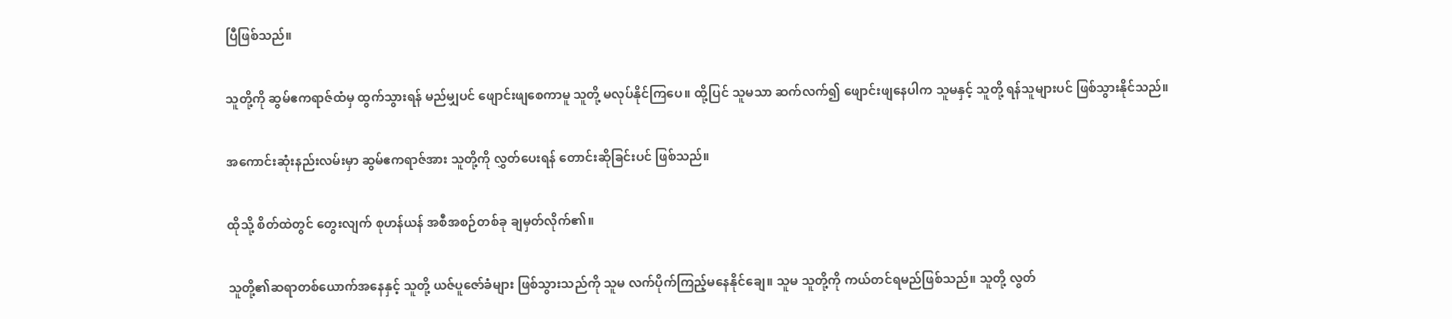ပြီဖြစ်သည်။

သူတို့ကို ဆွမ်ဧကရာဇ်ထံမှ ထွက်သွားရန် မည်မျှပင် ဖျောင်းဖျစေကာမူ သူတို့ မလုပ်နိုင်ကြပေ။ ထို့ပြင် သူမသာ ဆက်လက်၍ ဖျောင်းဖျနေပါက သူမနှင့် သူတို့ ရန်သူများပင် ဖြစ်သွားနိုင်သည်။

အကောင်းဆုံးနည်းလမ်းမှာ ဆွမ်ဧကရာဇ်အား သူတို့ကို လွှတ်ပေးရန် တောင်းဆိုခြင်းပင် ဖြစ်သည်။

ထိုသို့ စိတ်ထဲတွင် တွေးလျက် စုဟန်ယန် အစီအစဉ်တစ်ခု ချမှတ်လိုက်၏။

သူတို့၏ဆရာတစ်ယောက်အနေနှင့် သူတို့ ယဇ်ပူဇော်ခံများ ဖြစ်သွားသည်ကို သူမ လက်ပိုက်ကြည့်မနေနိုင်ချေ။ သူမ သူတို့ကို ကယ်တင်ရမည်ဖြစ်သည်။ သူတို့ လွတ်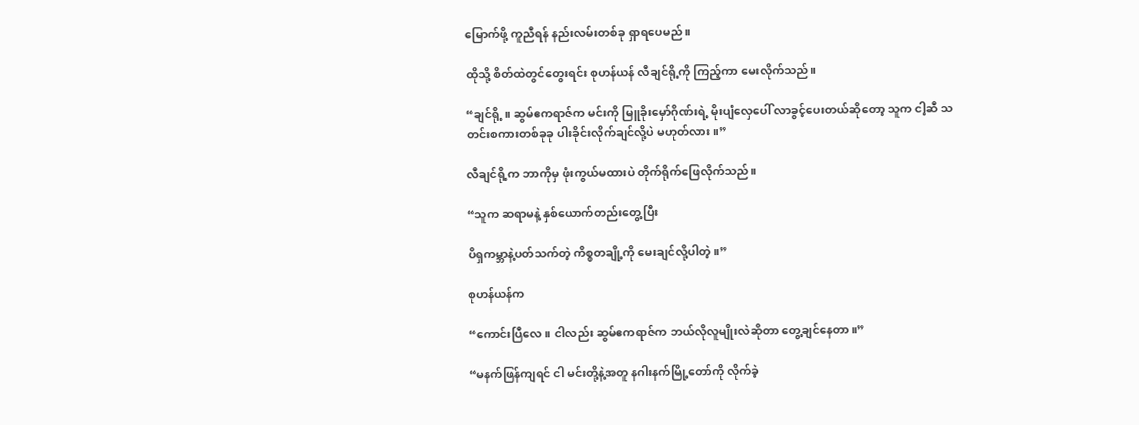မြောက်ဖို့ ကူညီရန် နည်းလမ်းတစ်ခု ရှာရပေမည်။

ထိုသို့ စိတ်ထဲတွင်တွေးရင်း စုဟန်ယန် လီချင်ရို့ကို ကြည့်ကာ မေးလိုက်သည်။

“ချင်ရို့။ ဆွမ်ဧကရာဇ်က မင်းကို မြူခိုးမှော်ဂိုဏ်းရဲ့ မိုးပျံလှေပေါ် လာခွင့်ပေးတယ်ဆိုတော့ သူက ငါ့ဆီ သတင်းစကားတစ်ခုခု ပါးခိုင်းလိုက်ချင်လို့ပဲ မဟုတ်လား။”

လီချင်ရို့က ဘာကိုမှ ဖုံးကွယ်မထားပဲ တိုက်ရိုက်ဖြေလိုက်သည်။

“သူက ဆရာမနဲ့ နှစ်ယောက်တည်းတွေ့ပြီး

ပိရှကမ္ဘာနဲ့ပတ်သက်တဲ့ ကိစ္စတချို့ကို မေးချင်လို့ပါတဲ့။”

စုဟန်ယန်က

“ကောင်းပြီလေ။ ငါလည်း ဆွမ်ဧကရာဇ်က ဘယ်လိုလူမျိုးလဲဆိုတာ တွေ့ချင်နေတာ။”

“မနက်ဖြန်ကျရင် ငါ မင်းတို့နဲ့အတူ နဂါးနက်မြို့တော်ကို လိုက်ခဲ့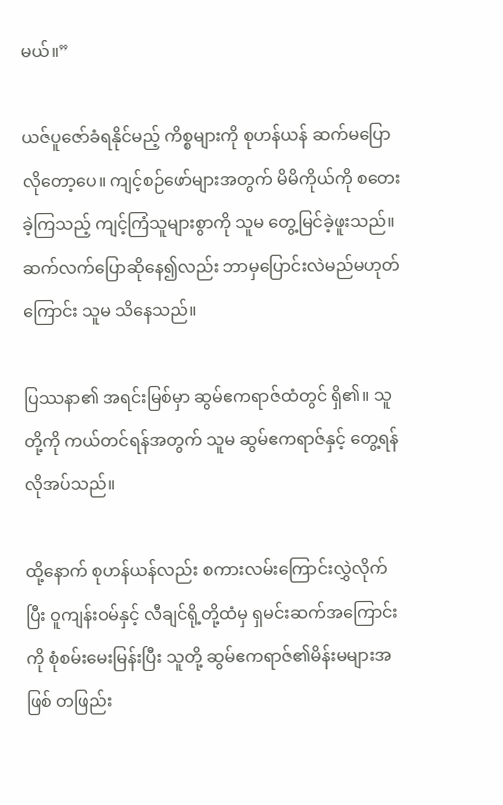မယ်။”

ယဇ်ပူဇော်ခံရနိုင်မည့် ကိစ္စများကို စုဟန်ယန် ဆက်မပြောလိုတော့ပေ။ ကျင့်စဉ်ဖော်များအတွက် မိမိကိုယ်ကို စတေးခဲ့ကြသည့် ကျင့်ကြံသူများစွာကို သူမ တွေ့မြင်ခဲ့ဖူးသည်။ ဆက်လက်ပြောဆိုနေ၍လည်း ဘာမှပြောင်းလဲမည်မဟုတ်ကြောင်း သူမ သိနေသည်။

ပြဿနာ၏ အရင်းမြစ်မှာ ဆွမ်ဧကရာဇ်ထံတွင် ရှိ၏။ သူတို့ကို ကယ်တင်ရန်အတွက် သူမ ဆွမ်ဧကရာဇ်နှင့် တွေ့ရန် လိုအပ်သည်။

ထို့နောက် စုဟန်ယန်လည်း စကားလမ်းကြောင်းလွှဲလိုက်ပြီး ဝူကျန်းဝမ်နှင့် လီချင်ရို့တို့ထံမှ ရှမင်းဆက်အကြောင်းကို စုံစမ်းမေးမြန်းပြီး သူတို့ ဆွမ်ဧကရာဇ်၏မိန်းမများအဖြစ် တဖြည်း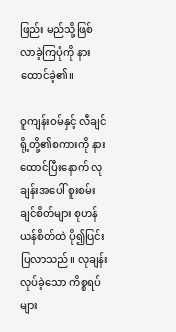ဖြည်း မည်သို့ဖြစ်လာခဲ့ကြပုံကို နားထောင်ခဲ့၏။

ဝူကျန်းဝမ်နှင့် လီချင်ရို့တို့၏စကားကို နားထောင်ပြီးနောက် လုချန်းအပေါ် စူးစမ်းချင်စိတ်များ စုဟန်ယန်စိတ်ထဲ ပို၍ပြင်းပြလာသည်။ လုချန်း လုပ်ခဲ့သော ကိစ္စရပ်များ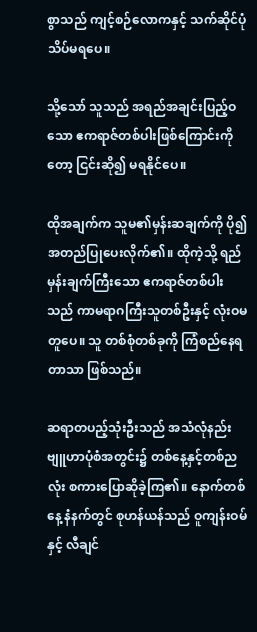စွာသည် ကျင့်စဉ်လောကနှင့် သက်ဆိုင်ပုံသိပ်မရပေ။

သို့သော် သူသည် အရည်အချင်းပြည့်ဝသော ဧကရာဇ်တစ်ပါးဖြစ်ကြောင်းကိုတော့ ငြင်းဆို၍ မရနိုင်ပေ။

ထိုအချက်က သူမ၏မှန်းဆချက်ကို ပို၍အတည်ပြုပေးလိုက်၏။ ထိုကဲ့သို့ ရည်မှန်းချက်ကြီးသော ဧကရာဇ်တစ်ပါးသည် ကာမရာဂကြီးသူတစ်ဦးနှင့် လုံးဝမတူပေ။ သူ တစ်စုံတစ်ခုကို ကြံစည်နေရတာသာ ဖြစ်သည်။

ဆရာတပည့်သုံးဦးသည် အသံလုံနည်းဗျူဟာပုံစံအတွင်း၌ တစ်နေ့နှင့်တစ်ညလုံး စကားပြောဆိုခဲ့ကြ၏။ နောက်တစ်နေ့ နံနက်တွင် စုဟန်ယန်သည် ဝူကျန်းဝမ်နှင့် လီချင်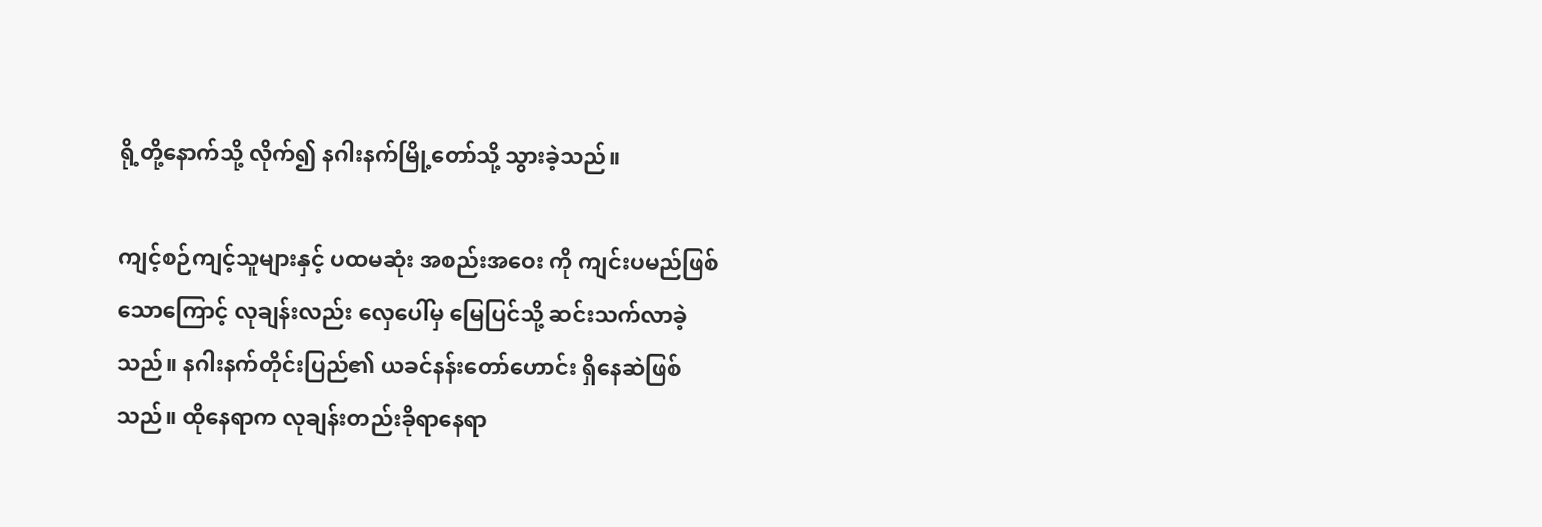ရို့တို့နောက်သို့ လိုက်၍ နဂါးနက်မြို့တော်သို့ သွားခဲ့သည်။

ကျင့်စဉ်ကျင့်သူများနှင့် ပထမဆုံး အ‌စည်းအဝေး ကို ကျင်းပမည်ဖြစ်သောကြောင့် လုချန်းလည်း လှေပေါ်မှ မြေပြင်သို့ ဆင်းသက်လာခဲ့သည်။ နဂါးနက်တိုင်းပြည်၏ ယခင်နန်းတော်ဟောင်း ရှိနေဆဲဖြစ်သည်။ ထိုနေရာက လုချန်းတည်းခိုရာနေရာ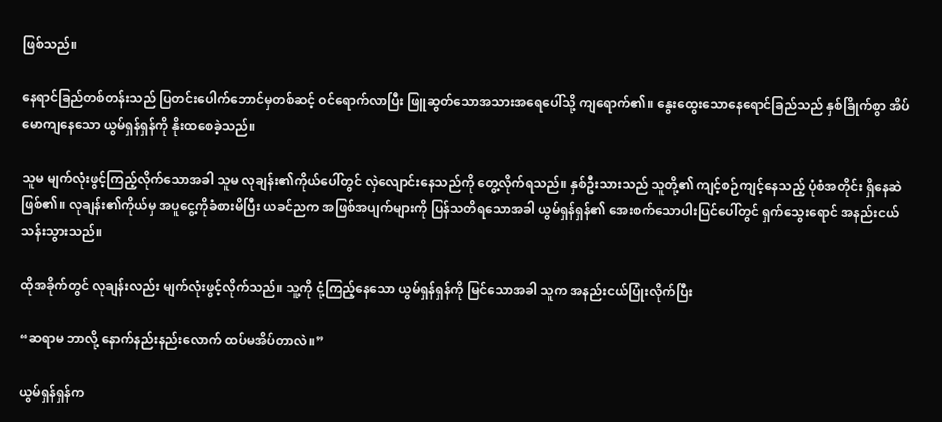ဖြစ်သည်။

နေရာင်ခြည်တစ်တန်းသည် ပြတင်းပေါက်ဘောင်မှတစ်ဆင့် ဝင်ရောက်လာပြီး ဖြူဆွတ်သောအသားအရေပေါ်သို့ ကျရောက်၏။ နွေးထွေးသောနေရောင်ခြည်သည် နှစ်ခြိုက်စွာ အိပ်မောကျနေသော ယွမ်ရှန်ရှန်ကို နိုးထစေခဲ့သည်။

သူမ မျက်လုံးဖွင့်ကြည့်လိုက်သောအခါ သူမ လုချန်း၏ကိုယ်ပေါ်တွင် လှဲလျောင်းနေသည်ကို တွေ့လိုက်ရသည်။ နှစ်ဦးသားသည် သူတို့၏ ကျင့်စဉ်ကျင့်နေသည့် ပုံစံအတိုင်း ရှိနေဆဲဖြစ်၏။ လုချန်း၏ကိုယ်မှ အပူငွေ့ကိုခံစားမိပြီး ယခင်ညက အဖြစ်အပျက်များကို ပြန်သတိရသောအခါ ယွမ်ရှန်ရှန်၏ အေးစက်သောပါးပြင်ပေါ်တွင် ရှက်သွေးရောင် အနည်းငယ်သန်းသွားသည်။

ထိုအခိုက်တွင် လုချန်းလည်း မျက်လုံးဖွင့်လိုက်သည်။ သူ့ကို ငုံ့ကြည့်နေသော ယွမ်ရှန်ရှန်ကို မြင်သောအခါ သူက အနည်းငယ်ပြုံးလိုက်ပြီး

“ဆရာမ ဘာလို့ နောက်နည်းနည်းလောက် ထပ်မအိပ်တာလဲ။”

ယွမ်ရှန်ရှန်က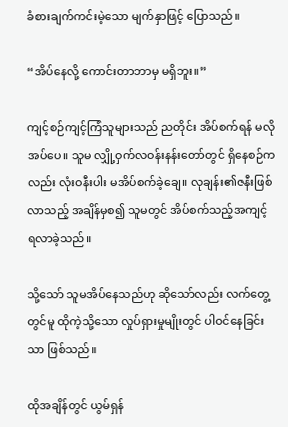ခံစားချက်ကင်းမဲ့သော မျက်နှာဖြင့် ပြောသည်။

“အိပ်နေလို့ ကောင်းတာဘာမှ မရှိဘူး။”

ကျင့်စဉ်ကျင့်ကြံသူများသည် ညတိုင်း အိပ်စက်ရန် မလိုအပ်ပေ။ သူမ လျှို့ဝှက်လဝန်းနန်းတော်တွင် ရှိနေစဉ်ကလည်း လုံးဝနီးပါး မအိပ်စက်ခဲ့ချေ။ လုချန်း၏ဇနီးဖြစ်လာသည့် အချိန်မှစ၍ သူမတွင် အိပ်စက်သည့်အကျင့် ရလာခဲ့သည်။

သို့သော် သူမအိပ်နေသည်ဟု ဆိုသော်လည်း လက်တွေ့တွင်မူ ထိုကဲ့သို့သော လှုပ်ရှားမှုမျိုးတွင် ပါဝင်နေခြင်းသာ ဖြစ်သည်။

ထိုအချိန်တွင် ယွမ်ရှန်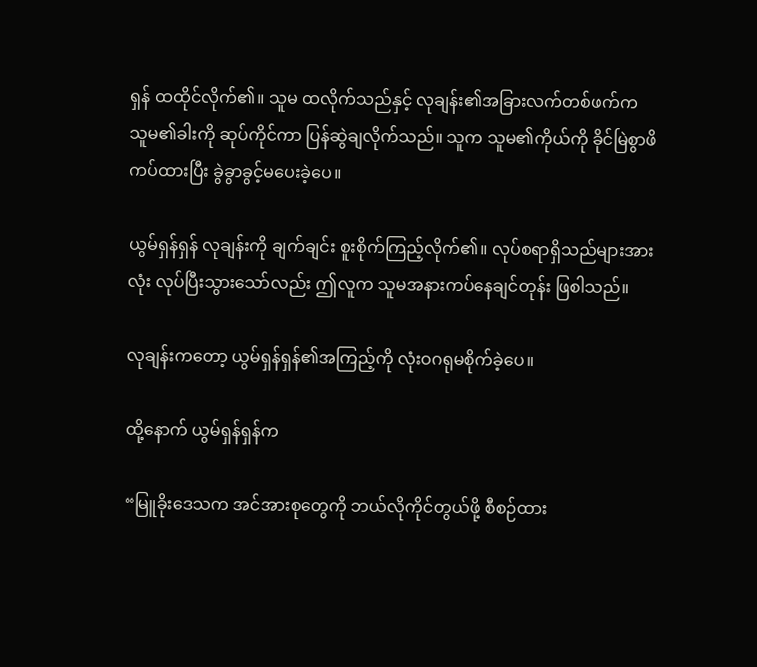ရှန် ထထိုင်လိုက်၏။ သူမ ထလိုက်သည်နှင့် လုချန်း၏အခြားလက်တစ်ဖက်က သူမ၏ခါးကို ဆုပ်ကိုင်ကာ ပြန်ဆွဲချလိုက်သည်။ သူက သူမ၏ကိုယ်ကို ခိုင်မြဲစွာဖိကပ်ထားပြီး ခွဲခွာခွင့်မပေးခဲ့ပေ။

ယွမ်ရှန်ရှန် လုချန်းကို ချက်ချင်း စူးစိုက်ကြည့်လိုက်၏။ လုပ်စရာရှိသည်များအားလုံး လုပ်ပြီးသွားသော်လည်း ဤလူက သူမအနားကပ်နေချင်တုန်း ဖြစါသည်။

လုချန်းကတော့ ယွမ်ရှန်ရှန်၏အကြည့်ကို လုံးဝဂရုမစိုက်ခဲ့ပေ။

ထို့နောက် ယွမ်ရှန်ရှန်က

“မြူခိုးဒေသက အင်အားစုတွေကို ဘယ်လိုကိုင်တွယ်ဖို့ စီစဉ်ထား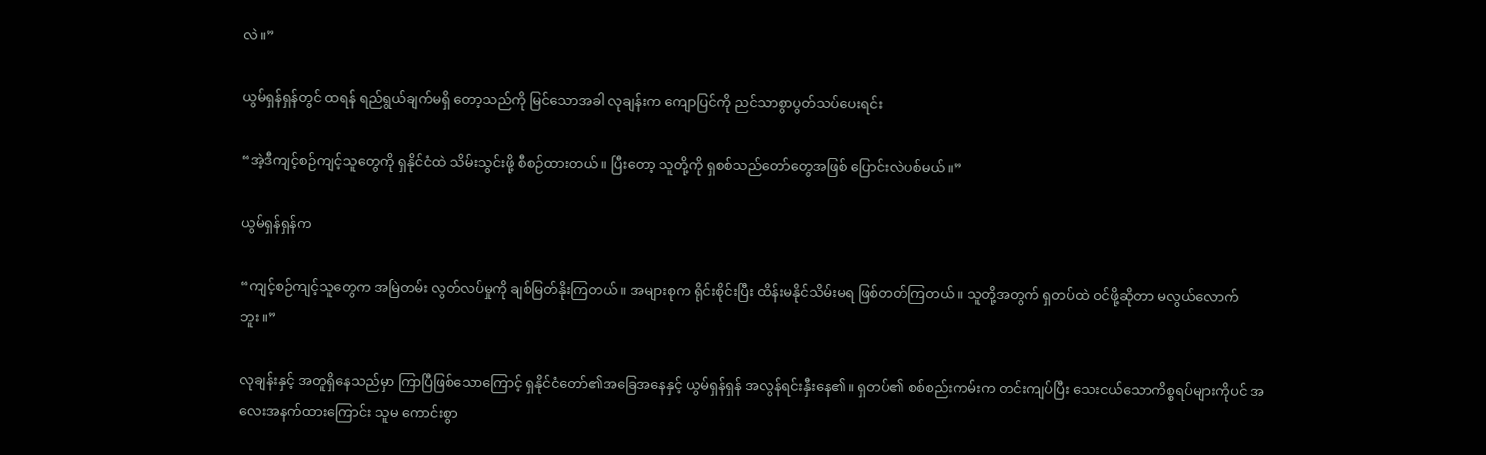လဲ။”

ယွမ်ရှန်ရှန်တွင် ထရန် ရည်ရွယ်ချက်မရှိ တော့သည်ကို မြင်သောအခါ လုချန်းက ကျောပြင်ကို ညင်သာစွာပွတ်သပ်ပေးရင်း

“အဲ့ဒီကျင့်စဉ်ကျင့်သူတွေကို ရှနိုင်ငံထဲ သိမ်းသွင်းဖို့ စီစဉ်ထားတယ်။ ပြီးတော့ သူတို့ကို ရှစစ်သည်တော်တွေအဖြစ် ပြောင်းလဲပစ်မယ်။”

ယွမ်ရှန်ရှန်က

“ကျင့်စဉ်ကျင့်သူတွေက အမြဲတမ်း လွတ်လပ်မှုကို ချစ်မြတ်နိုးကြတယ်။ အများစုက ရိုင်းစိုင်းပြီး ထိန်းမနိုင်သိမ်းမရ ဖြစ်တတ်ကြတယ်။ သူတို့အတွက် ရှတပ်ထဲ ဝင်ဖို့ဆိုတာ မလွယ်လောက်ဘူး။”

လုချန်းနှင့် အတူရှိနေသည်မှာ ကြာပြီဖြစ်သောကြောင့် ရှနိုင်ငံတော်၏အခြေအနေနှင့် ယွမ်ရှန်ရှန် အလွန်ရင်းနှီးနေ၏။ ရှတပ်၏ စစ်စည်းကမ်းက တင်းကျပ်ပြီး သေးငယ်သောကိစ္စရပ်များကိုပင် အလေးအနက်ထားကြောင်း သူမ ကောင်းစွာ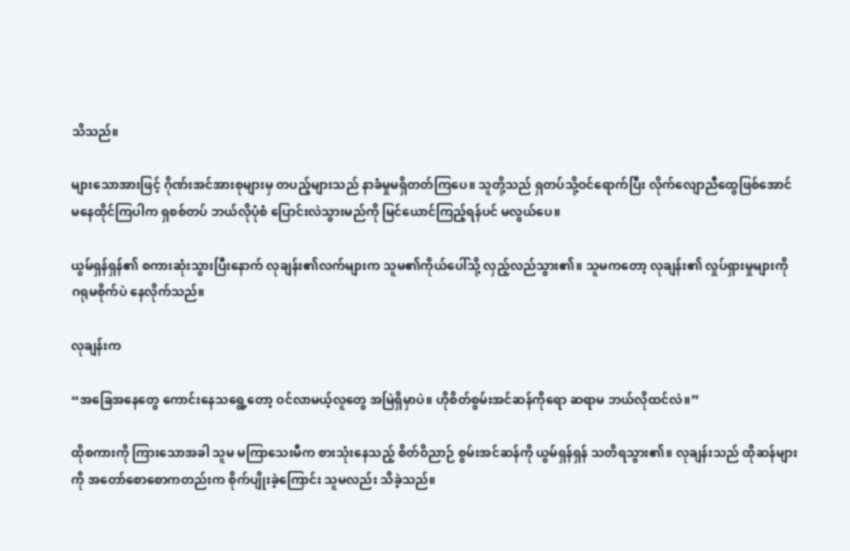သိသည်။

များသောအားဖြင့် ဂိုဏ်းအင်အားစုများမှ တပည့်များသည် နာခံမှုမရှိတတ်ကြပေ။ သူတို့သည် ရှတပ်သို့ဝင်ရောက်ပြီး လိုက်လျောညီထွေဖြစ်အောင် မနေထိုင်ကြပါက ရှစစ်တပ် ဘယ်လိုပုံစံ ပြောင်းလဲသွားမည်ကို မြင်ယောင်ကြည့်ရန်ပင် မလွယ်ပေ။

ယွမ်ရှန်ရှန်၏ စကားဆုံးသွားပြီးနောက် လုချန်း၏လက်များက သူမ၏ကိုယ်ပေါ်သို့ လှည့်လည်သွား၏။ သူမကတော့ လုချန်း၏ လှုပ်ရှားမှုများကို ဂရုမစိုက်ပဲ နေလိုက်သည်။

လုချန်းက

“အခြေအနေတွေ ကောင်းနေသရွေ့တော့ ဝင်လာမယ့်လူတွေ အမြဲရှိမှာပဲ။ ဟိုစိတ်စွမ်းအင်ဆန်ကိုရော ဆရာမ ဘယ်လိုထင်လဲ။”

ထိုစကားကို ကြားသောအခါ သူမ မကြာသေးမီက စားသုံးနေသည့် စိတ်ဝိညာဉ် စွမ်းအင်ဆန်ကို ယွမ်ရှန်ရှန် သတိရသွား၏။ လုချန်းသည် ထိုဆန်များကို အတော်စောစောကတည်းက စိုက်ပျိုးခဲ့ကြောင်း သူမလည်း သိခဲ့သည်။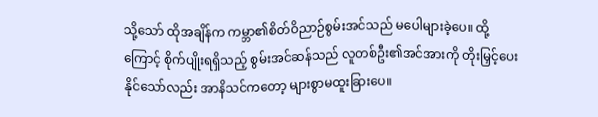သို့သော် ထိုအချိန်က ကမ္ဘာ၏စိတ်ဝိညာဉ်စွမ်းအင်သည် မပေါများခဲ့ပေ။ ထို့ကြောင့် စိုက်ပျိုးရရှိသည့် စွမ်းအင်ဆန်သည် လူတစ်ဦး၏အင်အားကို တိုးမြှင့်ပေးနိုင်သော်လည်း အာနိသင်ကတော့ များစွာမထူးခြားပေ။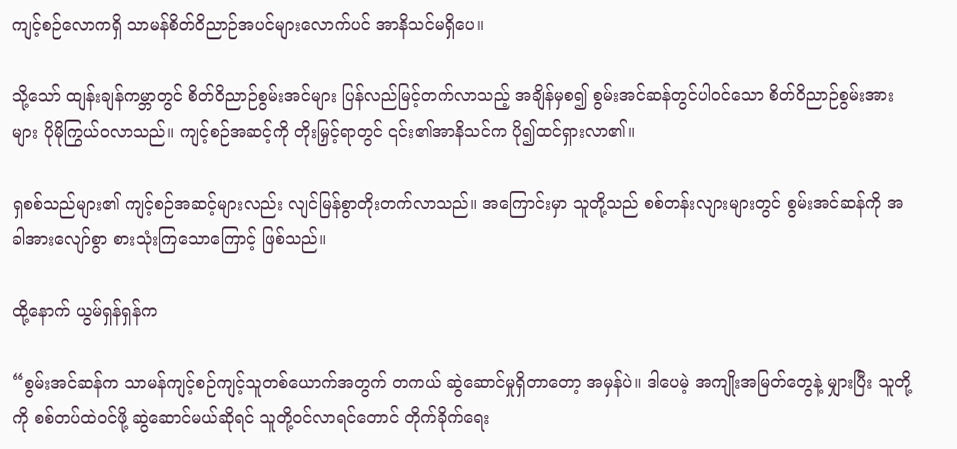ကျင့်စဉ်လောကရှိ သာမန်စိတ်ဝိညာဉ်အပင်များလောက်ပင် အာနိသင်မရှိပေ။

သို့သော် ထျန်းချန်ကမ္ဘာတွင် စိတ်ဝိညာဉ်စွမ်းအင်များ ပြန်လည်မြင့်တက်လာသည့် အချိန်မှစ၍ စွမ်းအင်ဆန်တွင်ပါဝင်သော စိတ်ဝိညာဉ်စွမ်းအားများ ပိုမိုကြွယ်ဝလာသည်။ ကျင့်စဉ်အဆင့်ကို တိုးမြှင့်ရာတွင် ၎င်း၏အာနိသင်က ပို၍ထင်ရှားလာ၏။

ရှစစ်သည်များ၏ ကျင့်စဉ်အဆင့်များလည်း လျင်မြန်စွာတိုးတက်လာသည်။ အကြောင်းမှာ သူတို့သည် စစ်တန်းလျားများတွင် စွမ်းအင်ဆန်ကို အခါအားလျော်စွာ စားသုံးကြသောကြောင့် ဖြစ်သည်။

ထို့နောက် ယွမ်ရှန်ရှန်က

“စွမ်းအင်ဆန်က သာမန်ကျင့်စဉ်ကျင့်သူတစ်ယောက်အတွက် တကယ် ဆွဲဆောင်မှုရှိတာတော့ အမှန်ပဲ။ ဒါပေမဲ့ အကျိုးအမြတ်တွေနဲ့ မျှားပြီး သူတို့ကို စစ်တပ်ထဲဝင်ဖို့ ဆွဲဆောင်မယ်ဆိုရင် သူတို့ဝင်လာရင်တောင် တိုက်ခိုက်ရေး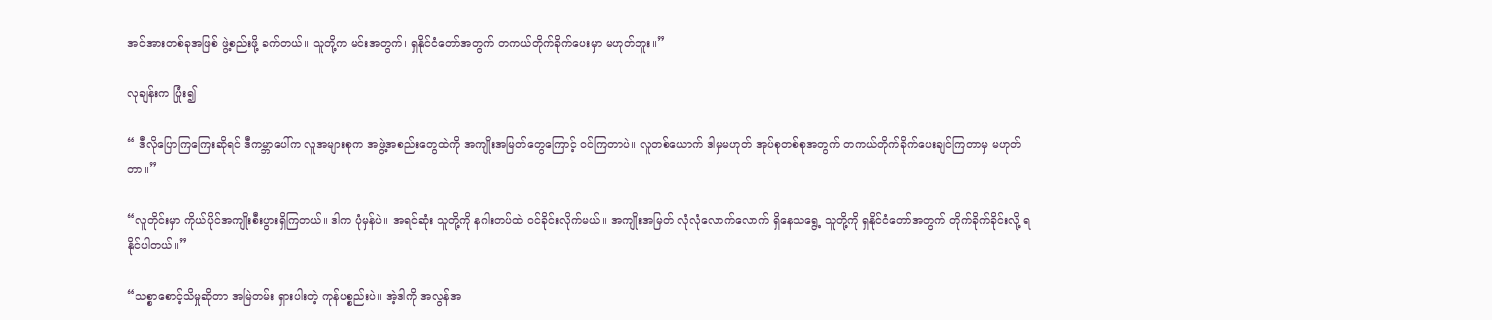အင်အားတစ်ခုအဖြစ် ဖွဲ့စည်းဖို့ ခက်တယ်။ သူတို့က မင်းအတွက်၊ ရှနိုင်ငံတော်အတွက် တကယ်တိုက်ခိုက်ပေးမှာ မဟုတ်ဘူး။”

လုချန်းက ပြုံး၍

“ ဒီလိုပြောကြ‌ကြေးဆိုရင် ဒီကမ္ဘာပေါ်က လူအများစုက အဖွဲ့အစည်းတွေထဲကို အကျိုးအမြတ်တွေကြောင့် ဝင်ကြတာပဲ။ လူတစ်ယောက် ဒါမှမဟုတ် အုပ်စုတစ်စုအတွက် တကယ်တိုက်ခိုက်ပေးချင်ကြတာမှ မဟုတ်တာ။”

“လူတိုင်းမှာ ကိုယ်ပိုင်အကျိုးစီးပွားရှိကြတယ်။ ဒါက ပုံမှန်ပဲ။ အရင်ဆုံး သူတို့ကို နဂါးတပ်ထဲ ဝင်ခိုင်းလိုက်မယ်။ အကျိုးအမြတ် လုံလုံလောက်လောက် ရှိနေသရွေ့ သူတို့ကို ရှနိုင်ငံတော်အတွက် တိုက်ခိုက်ခိုင်းလို့ ရနိုင်ပါတယ်။”

“သစ္စာစောင့်သိမှုဆိုတာ အမြဲတမ်း ရှားပါးတဲ့ ကုန်ပစ္စည်းပဲ။ အဲ့ဒါကို အလွန်အ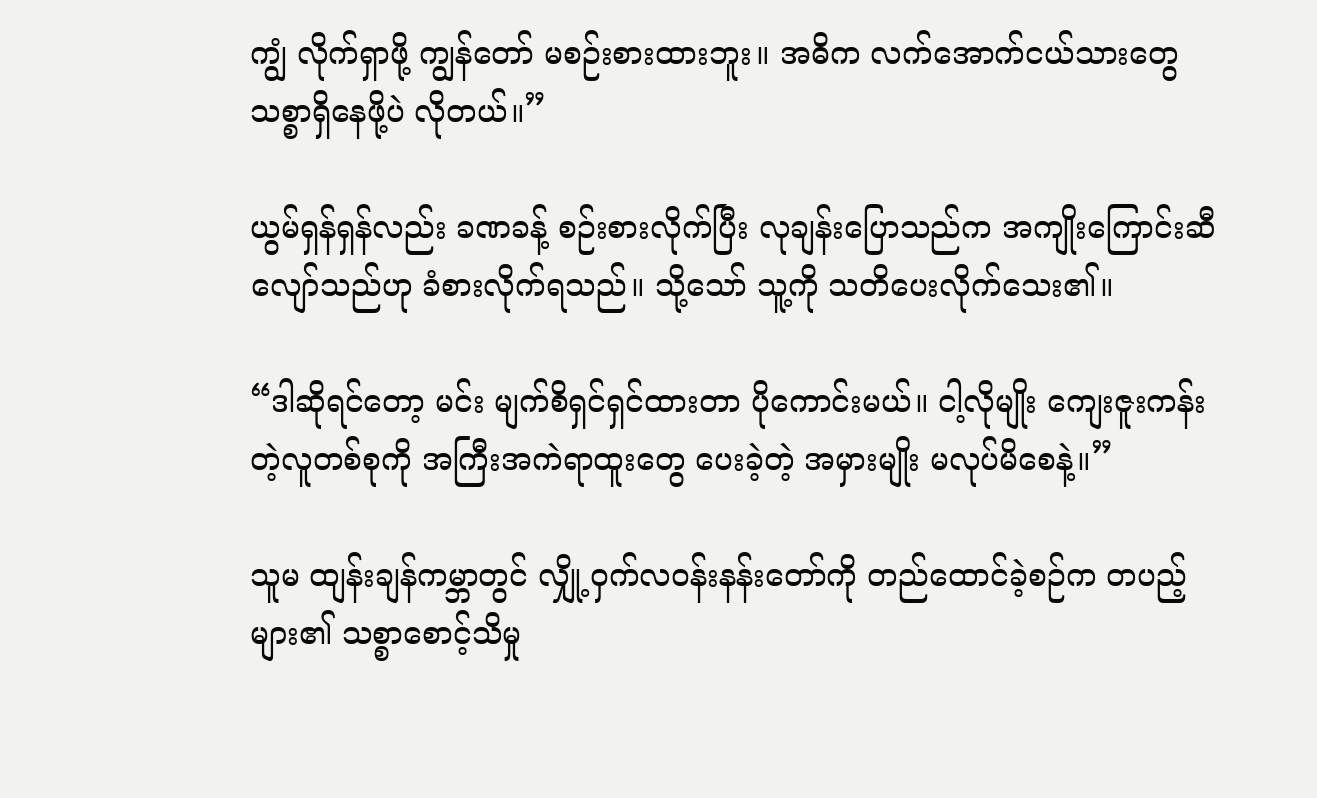ကျွံ လိုက်ရှာဖို့ ကျွန်တော် မစဉ်းစားထားဘူး။ အဓိက လက်အောက်ငယ်သားတွေ သစ္စာရှိနေဖို့ပဲ လိုတယ်။”

ယွမ်ရှန်ရှန်လည်း ခဏခန့် စဉ်းစားလိုက်ပြီး လုချန်းပြောသည်က အကျိုးကြောင်းဆီလျော်သည်ဟု ခံစားလိုက်ရသည်။ သို့သော် သူ့ကို သတိပေးလိုက်သေး၏။

“ဒါဆိုရင်တော့ မင်း မျက်စိရှင်ရှင်ထားတာ ပိုကောင်းမယ်။ ငါ့လိုမျိုး ကျေးဇူးကန်းတဲ့လူတစ်စုကို အကြီးအကဲရာထူးတွေ ပေးခဲ့တဲ့ အမှားမျိုး မလုပ်မိစေနဲ့။”

သူမ ထျန်းချန်ကမ္ဘာတွင် လျှို့ဝှက်လဝန်းနန်းတော်ကို တည်ထောင်ခဲ့စဉ်က တပည့်များ၏ သစ္စာစောင့်သိမှု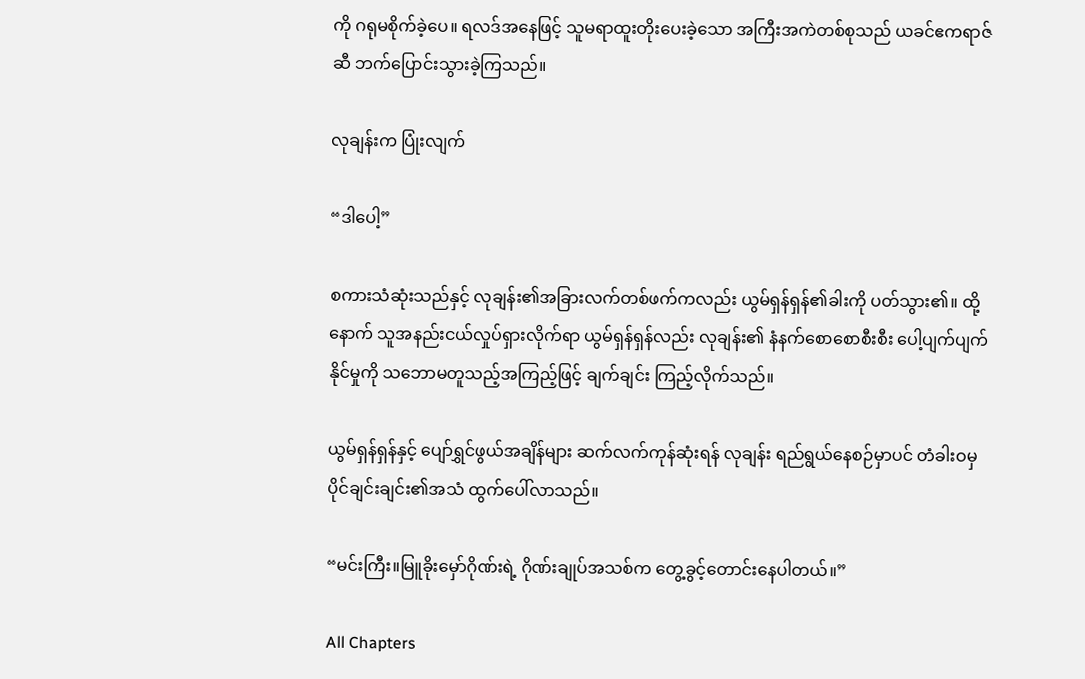ကို ဂရုမစိုက်ခဲ့ပေ။ ရလဒ်အနေဖြင့် သူမရာထူးတိုးပေးခဲ့သော အကြီးအကဲတစ်စုသည် ယခင်ဧကရာဇ်ဆီ ဘက်ပြောင်းသွားခဲ့ကြသည်။

လုချန်းက ပြုံးလျက်

“ဒါပေါ့”

စကားသံဆုံးသည်နှင့် လုချန်း၏အခြားလက်တစ်ဖက်ကလည်း ယွမ်ရှန်ရှန်၏ခါးကို ပတ်သွား၏။ ထို့နောက် သူအနည်းငယ်လှုပ်ရှားလိုက်ရာ ယွမ်ရှန်ရှန်လည်း လုချန်း၏ နံနက်စောစောစီးစီး ပေါ့ပျက်ပျက်နိုင်မှုကို သဘောမတူသည့်အကြည့်ဖြင့် ချက်ချင်း ကြည့်လိုက်သည်။

ယွမ်ရှန်ရှန်နှင့် ပျော်ရွှင်ဖွယ်အချိန်များ ဆက်လက်ကုန်ဆုံးရန် လုချန်း ရည်ရွယ်နေစဉ်မှာပင် တံခါးဝမှ ပိုင်ချင်းချင်း၏အသံ ထွက်ပေါ်လာသည်။

“မင်းကြီး။မြူခိုးမှော်ဂိုဏ်းရဲ့ ဂိုဏ်းချုပ်အသစ်က တွေ့ခွင့်တောင်းနေပါတယ်။”

All Chapters